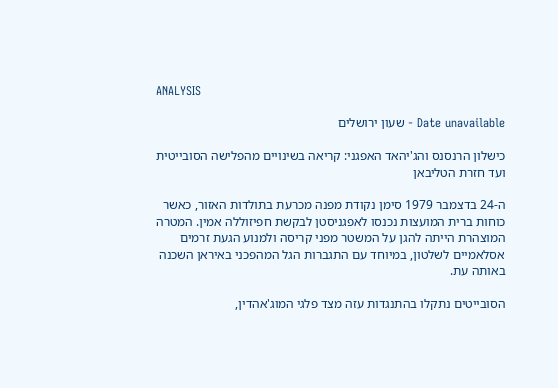ANALYSIS

Date unavailable - שעון ירושלים

כישלון הרנסנס והג'יהאד האפגני: קריאה בשינויים מהפלישה הסובייטית ועד חזרת הטליבאן

ה-24 בדצמבר 1979 סימן נקודת מפנה מכרעת בתולדות האזור, כאשר כוחות ברית המועצות נכנסו לאפגניסטן לבקשת חפיזוללה אמין. המטרה המוצהרת הייתה להגן על המשטר מפני קריסה ולמנוע הגעת זרמים אסלאמיים לשלטון, במיוחד עם התגברות הגל המהפכני באיראן השכנה באותה עת.

הסובייטים נתקלו בהתנגדות עזה מצד פלגי המוג'אהדין,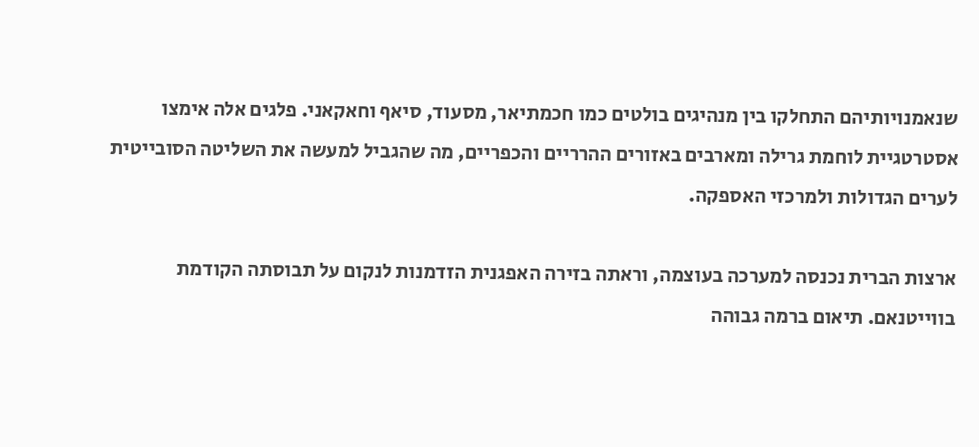שנאמנויותיהם התחלקו בין מנהיגים בולטים כמו חכמתיאר, מסעוד, סיאף וחאקאני. פלגים אלה אימצו אסטרטגיית לוחמת גרילה ומארבים באזורים ההרריים והכפריים, מה שהגביל למעשה את השליטה הסובייטית לערים הגדולות ולמרכזי האספקה.

ארצות הברית נכנסה למערכה בעוצמה, וראתה בזירה האפגנית הזדמנות לנקום על תבוסתה הקודמת בווייטנאם. תיאום ברמה גבוהה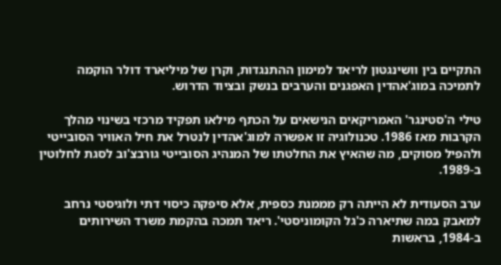התקיים בין וושינגטון לריאד למימון ההתנגדות, וקרן של מיליארד דולר הוקמה לתמיכה במוג'אהדין האפגנים והערבים בנשק ובציוד הדרוש.

טילי ה'סטינגר' האמריקאים הנישאים על הכתף מילאו תפקיד מרכזי בשינוי מהלך הקרבות מאז 1986. טכנולוגיה זו אפשרה למוג'אהדין לנטרל את חיל האוויר הסובייטי ולהפיל מסוקים, מה שהאיץ את החלטתו של המנהיג הסובייטי גורבצ'וב לסגת לחלוטין ב-1989.

ערב הסעודית לא הייתה רק מממנת כספית, אלא סיפקה כיסוי דתי ולוגיסטי נרחב למאבק במה שתיארה כ'גל הקומוניסטי'. ריאד תמכה בהקמת משרד השירותים ב-1984, בראשות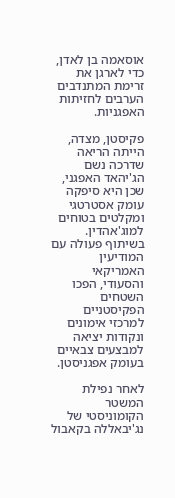אוסאמה בן לאדן, כדי לארגן את זרימת המתנדבים הערבים לחזיתות האפגניות.

פקיסטן, מצדה, הייתה הריאה שדרכה נשם הג'יהאד האפגני, שכן היא סיפקה עומק אסטרטגי ומקלטים בטוחים למוג'אהדין. בשיתוף פעולה עם המודיעין האמריקאי והסעודי, הפכו השטחים הפקיסטניים למרכזי אימונים ונקודות יציאה למבצעים צבאיים בעומק אפגניסטן.

לאחר נפילת המשטר הקומוניסטי של נג'יבאללה בקאבול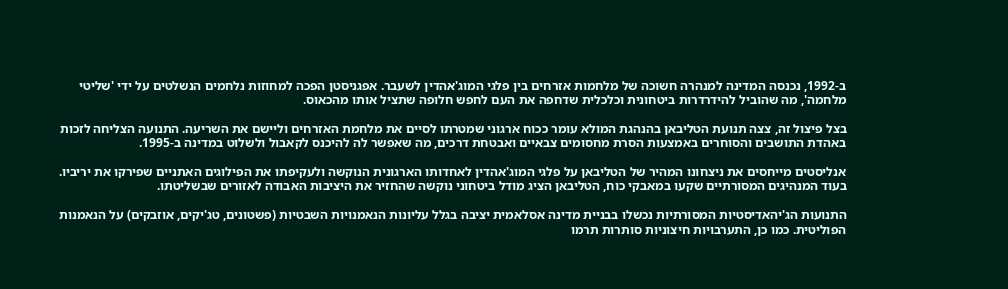ב-1992, נכנסה המדינה למנהרה חשוכה של מלחמות אזרחים בין פלגי המוג'אהדין לשעבר. אפגניסטן הפכה למחוזות נלחמים הנשלטים על ידי 'שליטי מלחמה', מה שהוביל להידרדרות ביטחונית וכלכלית שדחפה את העם לחפש חלופה שתציל אותו מהכאוס.

בצל פיצול זה, צצה תנועת הטליבאן בהנהגת המולא עומר ככוח ארגוני שמטרתו לסיים את מלחמת האזרחים וליישם את השריעה. התנועה הצליחה לזכות באהדת התושבים והסוחרים באמצעות הסרת מחסומים צבאיים ואבטחת דרכים, מה שאפשר לה להיכנס לקאבול ולשלוט במדינה ב-1995.

אנליסטים מייחסים את ניצחונו המהיר של הטליבאן על פלגי המוג'אהדין לאחדותו הארגונית הנוקשה ולעקיפתו את הפילוגים האתניים שפירקו את יריביו. בעוד המנהיגים המסורתיים שקעו במאבקי כוח, הטליבאן הציג מודל ביטחוני נוקשה שהחזיר את היציבות האבודה לאזורים שבשליטתו.

התנועות הג'יהאדיסטיות המסורתיות נכשלו בבניית מדינה אסלאמית יציבה בגלל עליונות הנאמנויות השבטיות (פשטונים, טג'יקים, אוזבקים) על הנאמנות הפוליטית. כמו כן, התערבויות חיצוניות סותרות תרמו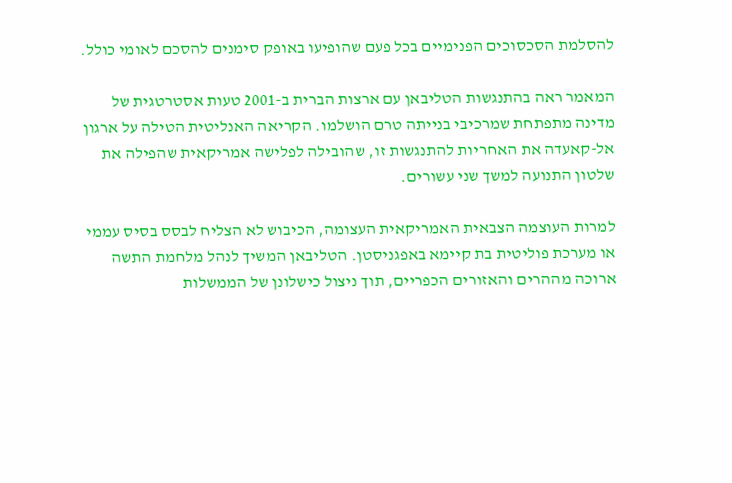להסלמת הסכסוכים הפנימיים בכל פעם שהופיעו באופק סימנים להסכם לאומי כולל.

המאמר ראה בהתנגשות הטליבאן עם ארצות הברית ב-2001 טעות אסטרטגית של מדינה מתפתחת שמרכיבי בנייתה טרם הושלמו. הקריאה האנליטית הטילה על ארגון אל-קאעדה את האחריות להתנגשות זו, שהובילה לפלישה אמריקאית שהפילה את שלטון התנועה למשך שני עשורים.

למרות העוצמה הצבאית האמריקאית העצומה, הכיבוש לא הצליח לבסס בסיס עממי או מערכת פוליטית בת קיימא באפגניסטן. הטליבאן המשיך לנהל מלחמת התשה ארוכה מההרים והאזורים הכפריים, תוך ניצול כישלונן של הממשלות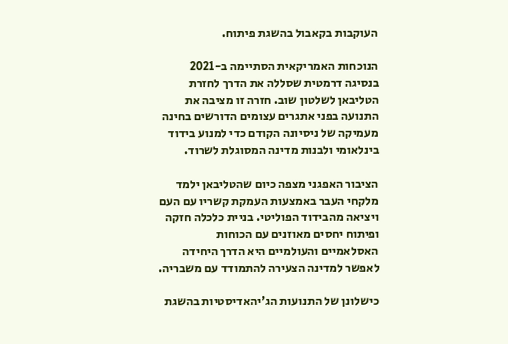העוקבות בקאבול בהשגת פיתוח.

הנוכחות האמריקאית הסתיימה ב-2021 בנסיגה דרמטית שסללה את הדרך לחזרת הטליבאן לשלטון שוב. חזרה זו מציבה את התנועה בפני אתגרים עצומים הדורשים בחינה מעמיקה של ניסיונה הקודם כדי למנוע בידוד בינלאומי ולבנות מדינה המסוגלת לשרוד.

הציבור האפגני מצפה כיום שהטליבאן ילמד מלקחי העבר באמצעות העמקת קשריו עם העם ויציאה מהבידוד הפוליטי. בניית כלכלה חזקה ופיתוח יחסים מאוזנים עם הכוחות האסלאמיים והעולמיים היא הדרך היחידה לאפשר למדינה הצעירה להתמודד עם משבריה.

כישלונן של התנועות הג'יהאדיסטיות בהשגת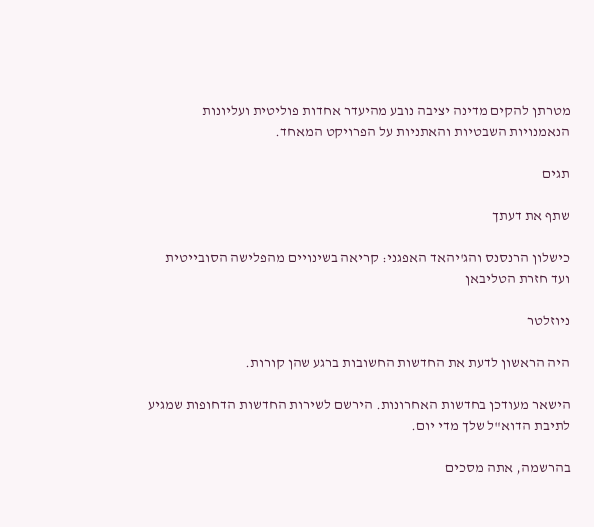מטרתן להקים מדינה יציבה נובע מהיעדר אחדות פוליטית ועליונות הנאמנויות השבטיות והאתניות על הפרויקט המאחד.

תגים

שתף את דעתך

כישלון הרנסנס והג'יהאד האפגני: קריאה בשינויים מהפלישה הסובייטית ועד חזרת הטליבאן

ניוזלטר

היה הראשון לדעת את החדשות החשובות ברגע שהן קורות.

הישאר מעודכן בחדשות האחרונות. הירשם לשירות החדשות הדחופות שמגיע לתיבת הדוא"ל שלך מדי יום.

בהרשמה, אתה מסכים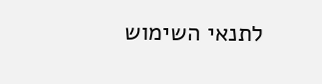לתנאי השימוש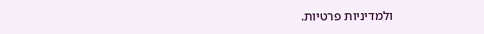ולמדיניות פרטיות.